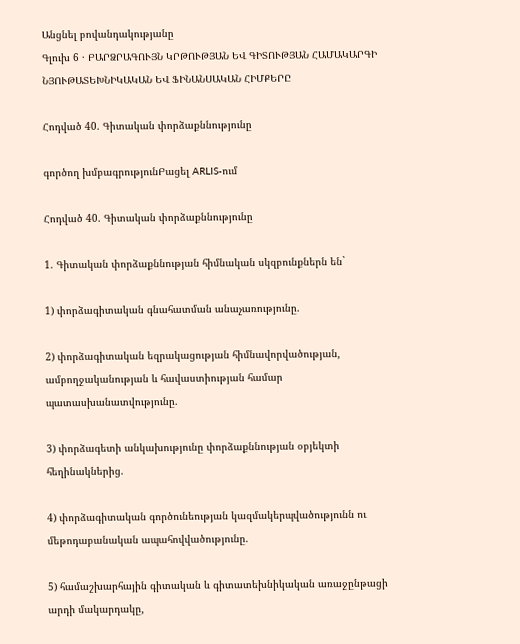Անցնել բովանդակությանը
Գլուխ 6 · ԲԱՐՁՐԱԳՈՒՅՆ ԿՐԹՈՒԹՅԱՆ ԵՎ ԳԻՏՈՒԹՅԱՆ ՀԱՄԱԿԱՐԳԻ ՆՅՈՒԹԱՏԵԽՆԻԿԱԿԱՆ ԵՎ ՖԻՆԱՆՍԱԿԱՆ ՀԻՄՔԵՐԸ

Հոդված 40. Գիտական փորձաքննությունը

գործող խմբագրությունԲացել ARLIS-ում

Հոդված 40. Գիտական փորձաքննությունը

1. Գիտական փորձաքննության հիմնական սկզբունքներն են`

1) փորձագիտական գնահատման անաչառությունը.

2) փորձագիտական եզրակացության հիմնավորվածության, ամբողջականության և հավաստիության համար պատասխանատվությունը.

3) փորձագետի անկախությունը փորձաքննության օբյեկտի հեղինակներից.

4) փորձագիտական գործունեության կազմակերպվածությունն ու մեթոդաբանական ապահովվածությունը.

5) համաշխարհային գիտական և գիտատեխնիկական առաջընթացի արդի մակարդակը,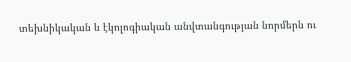տեխնիկական և էկոլոգիական անվտանգության նորմերն ու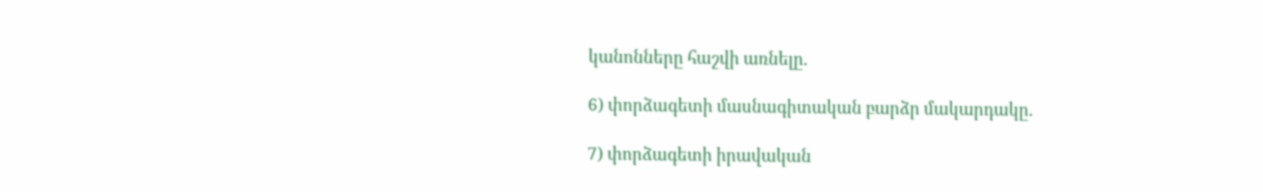կանոնները հաշվի առնելը.

6) փորձագետի մասնագիտական բարձր մակարդակը.

7) փորձագետի իրավական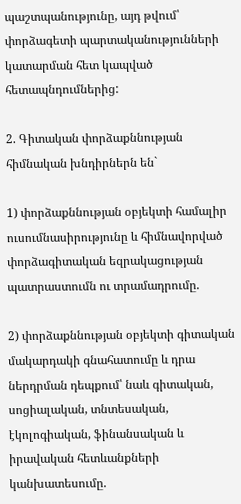պաշտպանությունը, այդ թվում՝ փորձագետի պարտականությունների կատարման հետ կապված հետապնդումներից:

2. Գիտական փորձաքննության հիմնական խնդիրներն են`

1) փորձաքննության օբյեկտի համալիր ուսումնասիրությունը և հիմնավորված փորձագիտական եզրակացության պատրաստումն ու տրամադրումը.

2) փորձաքննության օբյեկտի գիտական մակարդակի գնահատումը և դրա ներդրման դեպքում՝ նաև գիտական, սոցիալական, տնտեսական, էկոլոգիական, ֆինանսական և իրավական հետևանքների կանխատեսումը.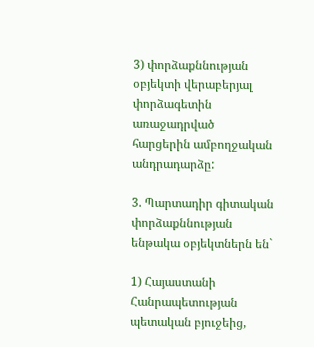3) փորձաքննության օբյեկտի վերաբերյալ փորձագետին առաջադրված հարցերին ամբողջական անդրադարձը:

3. Պարտադիր գիտական փորձաքննության ենթակա օբյեկտներն են`

1) Հայաստանի Հանրապետության պետական բյուջեից,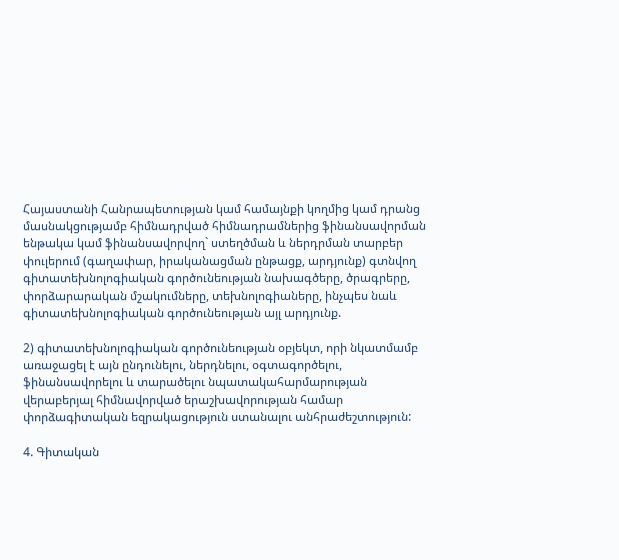Հայաստանի Հանրապետության կամ համայնքի կողմից կամ դրանց մասնակցությամբ հիմնադրված հիմնադրամներից ֆինանսավորման ենթակա կամ ֆինանսավորվող` ստեղծման և ներդրման տարբեր փուլերում (գաղափար, իրականացման ընթացք, արդյունք) գտնվող գիտատեխնոլոգիական գործունեության նախագծերը, ծրագրերը, փորձարարական մշակումները, տեխնոլոգիաները, ինչպես նաև գիտատեխնոլոգիական գործունեության այլ արդյունք.

2) գիտատեխնոլոգիական գործունեության օբյեկտ, որի նկատմամբ առաջացել է այն ընդունելու, ներդնելու, օգտագործելու, ֆինանսավորելու և տարածելու նպատակահարմարության վերաբերյալ հիմնավորված երաշխավորության համար փորձագիտական եզրակացություն ստանալու անհրաժեշտություն:

4. Գիտական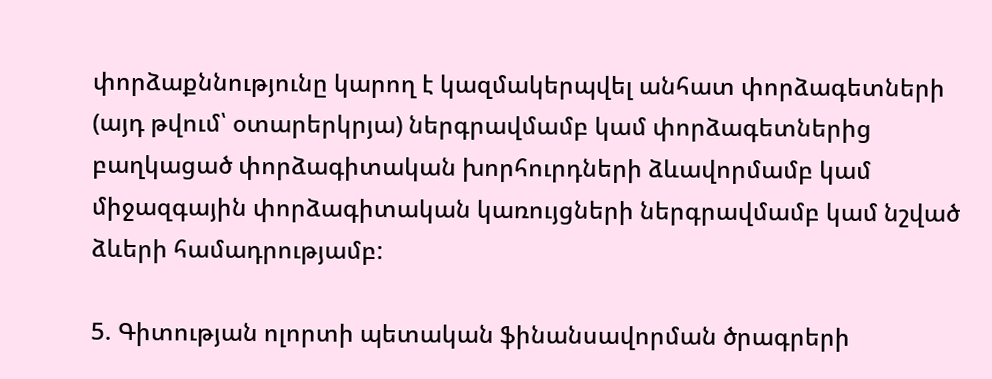փորձաքննությունը կարող է կազմակերպվել անհատ փորձագետների (այդ թվում՝ օտարերկրյա) ներգրավմամբ կամ փորձագետներից բաղկացած փորձագիտական խորհուրդների ձևավորմամբ կամ միջազգային փորձագիտական կառույցների ներգրավմամբ կամ նշված ձևերի համադրությամբ:

5. Գիտության ոլորտի պետական ֆինանսավորման ծրագրերի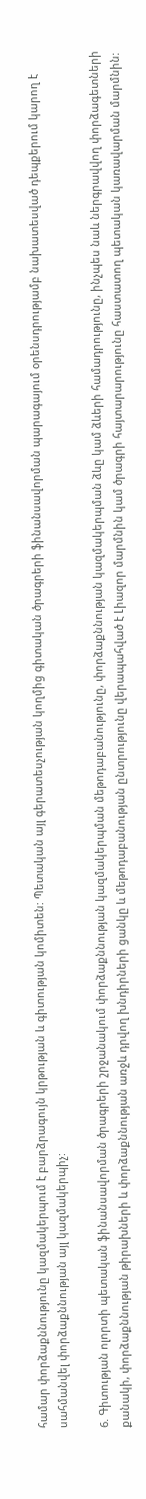համար փորձաքննությունը կազմակերպում է բարձրագույն կրթության և գիտության կոմիտեն: Պետական այլ գերատեսչության կողմից գիտական ծրագրերի ֆինանսավորման պարագայում օրենսդրությամբ նախատեսված դեպքերում կարող է սահմանվել փորձաքննության այլ կազմակերպիչ:

6. Գիտության ոլորտի պետական ֆինանսավորման ծրագրերի շրջանակում փորձաքննության կազմակերպման մեթոդաբանությունը, փորձաքննության կազմակերպման ձևը կամ ձևերի համադրությունը, ինչպես նաև ներգրավվող փորձագետների քանակի, փորձաքննության թիրախների և փորձաքննության առջև դրվող խնդիրների ցանկը և մեթոդաբանության ընտրությունը վերապահված է Լիազոր մարմնին կամ ծրագրի հայտարարությունը հաստատող պետական կառավարման մարմնին: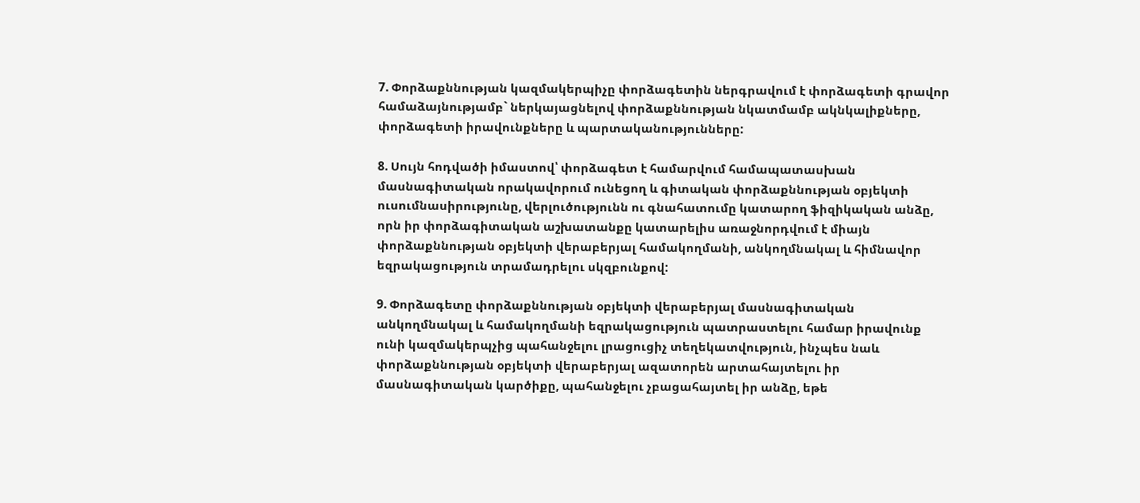7. Փորձաքննության կազմակերպիչը փորձագետին ներգրավում է փորձագետի գրավոր համաձայնությամբ` ներկայացնելով փորձաքննության նկատմամբ ակնկալիքները, փորձագետի իրավունքները և պարտականությունները:

8. Սույն հոդվածի իմաստով՝ փորձագետ է համարվում համապատասխան մասնագիտական որակավորում ունեցող և գիտական փորձաքննության օբյեկտի ուսումնասիրությունը, վերլուծությունն ու գնահատումը կատարող ֆիզիկական անձը, որն իր փորձագիտական աշխատանքը կատարելիս առաջնորդվում է միայն փորձաքննության օբյեկտի վերաբերյալ համակողմանի, անկողմնակալ և հիմնավոր եզրակացություն տրամադրելու սկզբունքով:

9. Փորձագետը փորձաքննության օբյեկտի վերաբերյալ մասնագիտական անկողմնակալ և համակողմանի եզրակացություն պատրաստելու համար իրավունք ունի կազմակերպչից պահանջելու լրացուցիչ տեղեկատվություն, ինչպես նաև փորձաքննության օբյեկտի վերաբերյալ ազատորեն արտահայտելու իր մասնագիտական կարծիքը, պահանջելու չբացահայտել իր անձը, եթե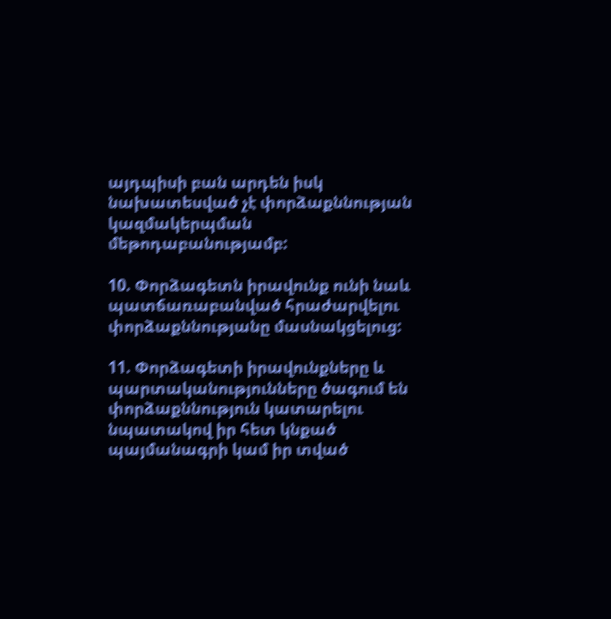այդպիսի բան արդեն իսկ նախատեսված չէ փորձաքննության կազմակերպման մեթոդաբանությամբ:

10. Փորձագետն իրավունք ունի նաև պատճառաբանված հրաժարվելու փորձաքննությանը մասնակցելուց:

11. Փորձագետի իրավունքները և պարտականությունները ծագում են փորձաքննություն կատարելու նպատակով իր հետ կնքած պայմանագրի կամ իր տված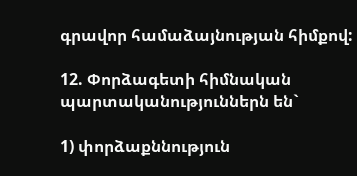գրավոր համաձայնության հիմքով:

12. Փորձագետի հիմնական պարտականություններն են`

1) փորձաքննություն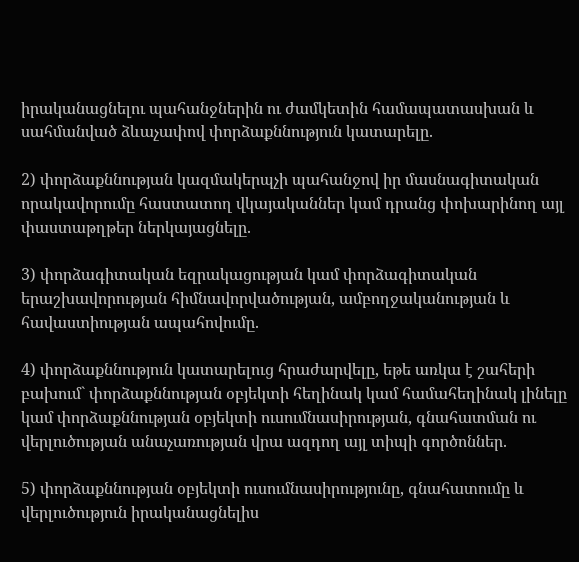իրականացնելու պահանջներին ու ժամկետին համապատասխան և սահմանված ձևաչափով փորձաքննություն կատարելը.

2) փորձաքննության կազմակերպչի պահանջով իր մասնագիտական որակավորումը հաստատող վկայականներ կամ դրանց փոխարինող այլ փաստաթղթեր ներկայացնելը.

3) փորձագիտական եզրակացության կամ փորձագիտական երաշխավորության հիմնավորվածության, ամբողջականության և հավաստիության ապահովումը.

4) փորձաքննություն կատարելուց հրաժարվելը, եթե առկա է շահերի բախում` փորձաքննության օբյեկտի հեղինակ կամ համահեղինակ լինելը կամ փորձաքննության օբյեկտի ուսումնասիրության, գնահատման ու վերլուծության անաչառության վրա ազդող այլ տիպի գործոններ.

5) փորձաքննության օբյեկտի ուսումնասիրությունը, գնահատումը և վերլուծություն իրականացնելիս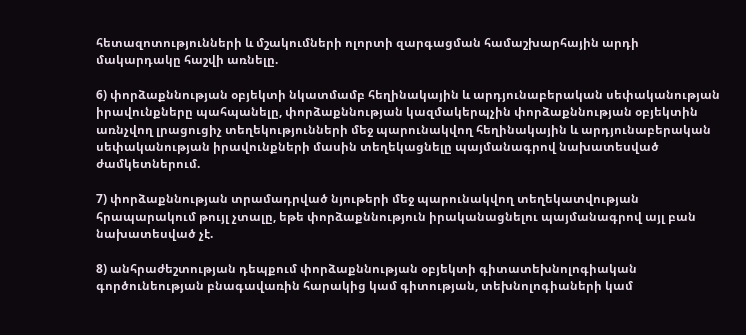հետազոտությունների և մշակումների ոլորտի զարգացման համաշխարհային արդի մակարդակը հաշվի առնելը.

6) փորձաքննության օբյեկտի նկատմամբ հեղինակային և արդյունաբերական սեփականության իրավունքները պահպանելը, փորձաքննության կազմակերպչին փորձաքննության օբյեկտին առնչվող լրացուցիչ տեղեկությունների մեջ պարունակվող հեղինակային և արդյունաբերական սեփականության իրավունքների մասին տեղեկացնելը պայմանագրով նախատեսված ժամկետներում.

7) փորձաքննության տրամադրված նյութերի մեջ պարունակվող տեղեկատվության հրապարակում թույլ չտալը, եթե փորձաքննություն իրականացնելու պայմանագրով այլ բան նախատեսված չէ.

8) անհրաժեշտության դեպքում փորձաքննության օբյեկտի գիտատեխնոլոգիական գործունեության բնագավառին հարակից կամ գիտության, տեխնոլոգիաների կամ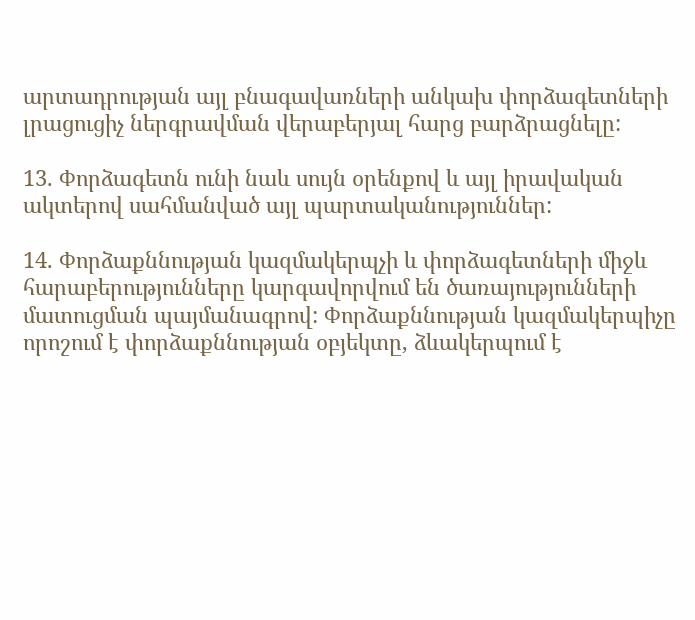արտադրության այլ բնագավառների անկախ փորձագետների լրացուցիչ ներգրավման վերաբերյալ հարց բարձրացնելը:

13. Փորձագետն ունի նաև սույն օրենքով և այլ իրավական ակտերով սահմանված այլ պարտականություններ:

14. Փորձաքննության կազմակերպչի և փորձագետների միջև հարաբերությունները կարգավորվում են ծառայությունների մատուցման պայմանագրով: Փորձաքննության կազմակերպիչը որոշում է փորձաքննության օբյեկտը, ձևակերպում է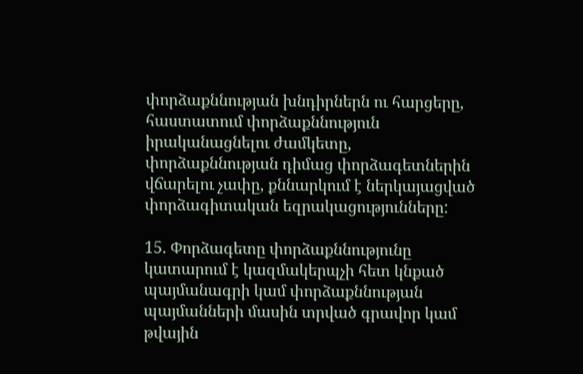փորձաքննության խնդիրներն ու հարցերը, հաստատում փորձաքննություն իրականացնելու ժամկետը, փորձաքննության դիմաց փորձագետներին վճարելու չափը, քննարկում է ներկայացված փորձագիտական եզրակացությունները:

15. Փորձագետը փորձաքննությունը կատարում է կազմակերպչի հետ կնքած պայմանագրի կամ փորձաքննության պայմանների մասին տրված գրավոր կամ թվային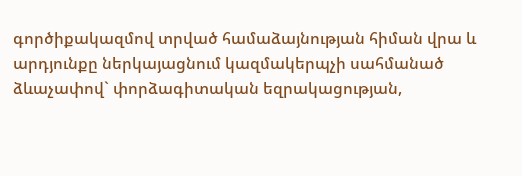գործիքակազմով տրված համաձայնության հիման վրա և արդյունքը ներկայացնում կազմակերպչի սահմանած ձևաչափով` փորձագիտական եզրակացության,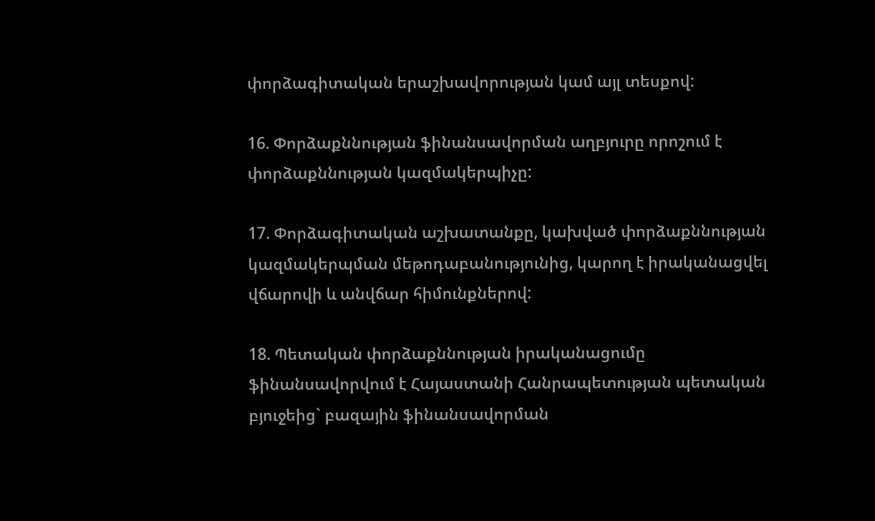փորձագիտական երաշխավորության կամ այլ տեսքով:

16. Փորձաքննության ֆինանսավորման աղբյուրը որոշում է փորձաքննության կազմակերպիչը:

17. Փորձագիտական աշխատանքը, կախված փորձաքննության կազմակերպման մեթոդաբանությունից, կարող է իրականացվել վճարովի և անվճար հիմունքներով:

18. Պետական փորձաքննության իրականացումը ֆինանսավորվում է Հայաստանի Հանրապետության պետական բյուջեից` բազային ֆինանսավորման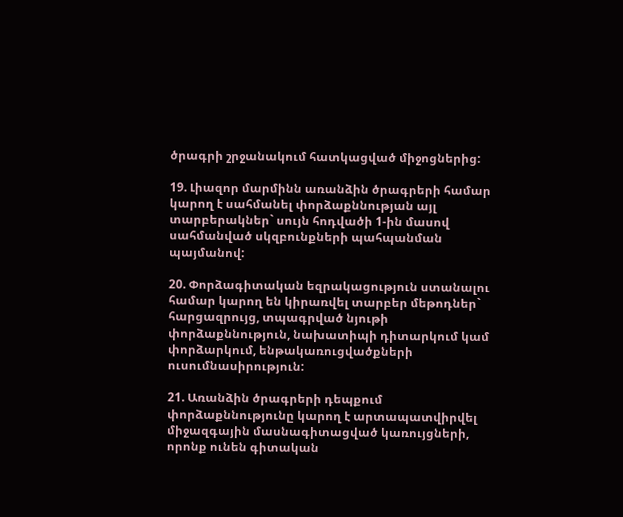ծրագրի շրջանակում հատկացված միջոցներից:

19. Լիազոր մարմինն առանձին ծրագրերի համար կարող է սահմանել փորձաքննության այլ տարբերակներ` սույն հոդվածի 1-ին մասով սահմանված սկզբունքների պահպանման պայմանով:

20. Փորձագիտական եզրակացություն ստանալու համար կարող են կիրառվել տարբեր մեթոդներ` հարցազրույց, տպագրված նյութի փորձաքննություն, նախատիպի դիտարկում կամ փորձարկում, ենթակառուցվածքների ուսումնասիրություն:

21. Առանձին ծրագրերի դեպքում փորձաքննությունը կարող է արտապատվիրվել միջազգային մասնագիտացված կառույցների, որոնք ունեն գիտական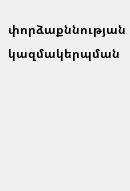փորձաքննության կազմակերպման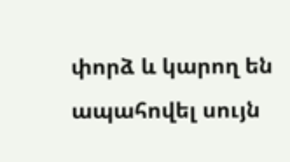փորձ և կարող են ապահովել սույն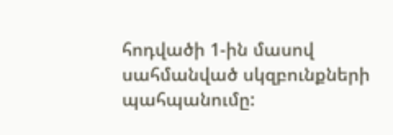հոդվածի 1-ին մասով սահմանված սկզբունքների պահպանումը: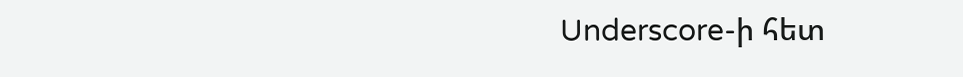Underscore-ի հետ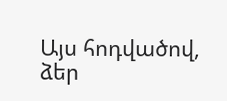Այս հոդվածով, ձեր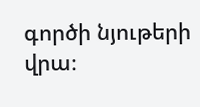գործի նյութերի վրա։